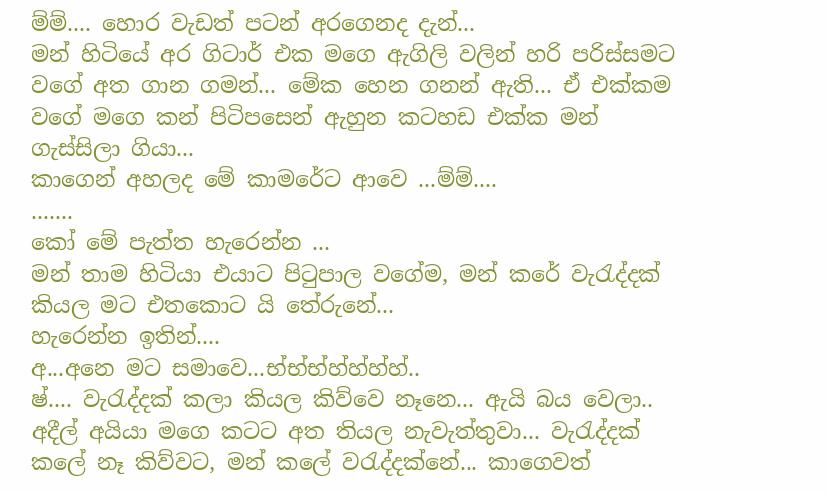ම්ම්.... හොර වැඩත් පටන් අරගෙනද දැන්...
මන් හිටියේ අර ගිටාර් එක මගෙ ඇගිලි වලින් හරි පරිස්සමට වගේ අත ගාන ගමන්... මේක හෙන ගනන් ඇති... ඒ එක්කම වගේ මගෙ කන් පිටිපසෙන් ඇහුන කටහඩ එක්ක මන් ගැස්සිලා ගියා...
කාගෙන් අහලද මේ කාමරේට ආවෙ ...ම්ම්....
.......
කෝ මේ පැත්ත හැරෙන්න ...
මන් තාම හිටියා එයාට පිටුපාල වගේම, මන් කරේ වැරැද්දක් කියල මට එතකොට යි තේරුනේ...
හැරෙන්න ඉතින්....
අ...අනෙ මට සමාවෙ...භ්භ්භ්හ්හ්හ්හ්..
ෂ්.... වැරැද්දක් කලා කියල කිව්වෙ නෑනෙ... ඇයි බය වෙලා..
අදීල් අයියා මගෙ කටට අත තියල නැවැත්තුවා... වැරැද්දක් කලේ නෑ කිව්වට, මන් කලේ වරැද්දක්නේ... කාගෙවත්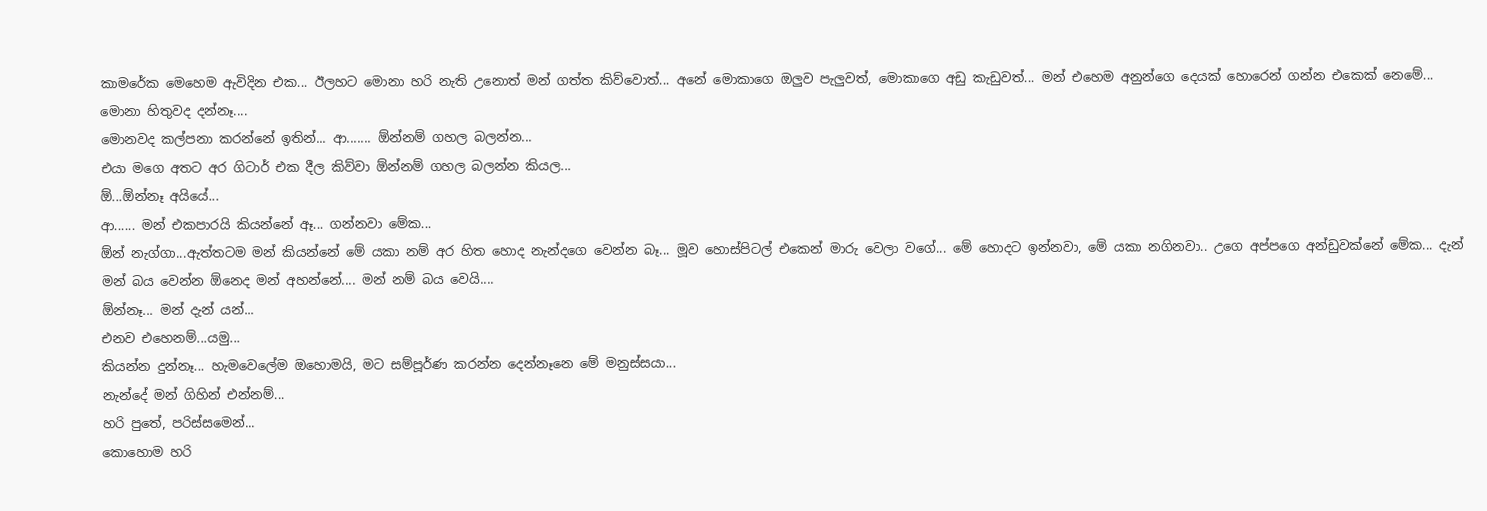කාමරේක මෙහෙම ඇවිදින එක... ඊලහට මොනා හරි නැති උනොත් මන් ගත්ත කිව්වොත්... අනේ මොකාගෙ ඔලුව පැලුවත්, මොකාගෙ අඩු කැඩුවත්... මන් එහෙම අනුන්ගෙ දෙයක් හොරෙන් ගන්න එකෙක් නෙමේ... මොනා හිතුවද දන්නෑ....
මොනවද කල්පනා කරන්නේ ඉතින්... ආ....... ඕන්නම් ගහල බලන්න...
එයා මගෙ අතට අර ගිටාර් එක දීල කිව්වා ඕන්නම් ගහල බලන්න කියල...
ඕ...ඕන්නෑ අයියේ...
ආ...... මන් එකපාරයි කියන්නේ ඈ... ගන්නවා මේක...
ඕන් නැග්ගා...ඇත්තටම මන් කියන්නේ මේ යකා නම් අර හිත හොද නැන්දගෙ වෙන්න බෑ... මූව හොස්පිටල් එකෙන් මාරු වෙලා වගේ... මේ හොදට ඉන්නවා, මේ යකා නගිනවා.. උගෙ අප්පගෙ අන්ඩුවක්නේ මේක... දැන් මන් බය වෙන්න ඕනෙද මන් අහන්නේ.... මන් නම් බය වෙයි....
ඕන්නෑ... මන් දැන් යන්...
එනව එහෙනම්...යමු...
කියන්න දුන්නෑ... හැමවෙලේම ඔහොමයි, මට සම්පූර්ණ කරන්න දෙන්නෑනෙ මේ මනුස්සයා...
නැන්දේ මන් ගිහින් එන්නම්...
හරි පුතේ, පරිස්සමෙන්...
කොහොම හරි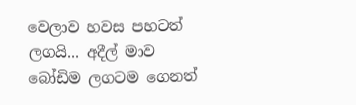වෙලාව හවස පහටත් ලගයි... අදීල් මාව බෝඩිම ලගටම ගෙනත්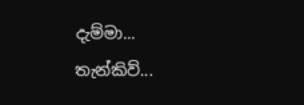දැම්මා...
තැන්කිව්...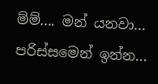ම්ම්.... මන් යනවා... පරිස්සමෙන් ඉන්න...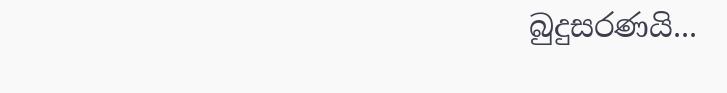බුදුසරණයි...